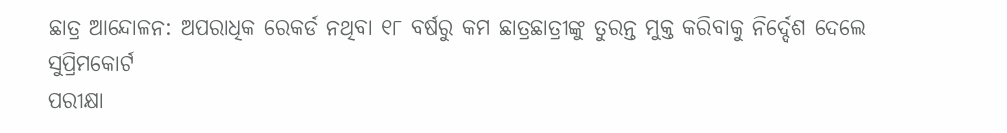ଛାତ୍ର ଆନ୍ଦୋଳନ: ଅପରାଧିକ ରେକର୍ଡ ନଥିବା ୧୮ ବର୍ଷରୁ କମ ଛାତ୍ରଛାତ୍ରୀଙ୍କୁ ତୁରନ୍ତ ମୁକ୍ତ କରିବାକୁ ନିର୍ଦ୍ଦେଶ ଦେଲେ ସୁପ୍ରିମକୋର୍ଟ
ପରୀକ୍ଷା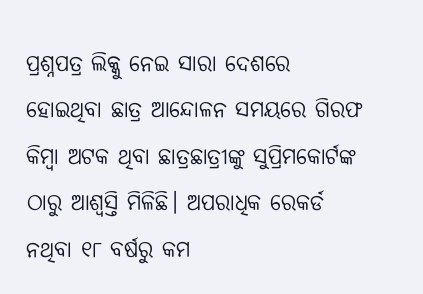ପ୍ରଶ୍ନପତ୍ର ଲିକ୍କୁ ନେଇ ସାରା ଦେଶରେ ହୋଇଥିବା ଛାତ୍ର ଆନ୍ଦୋଳନ ସମୟରେ ଗିରଫ କିମ୍ବା ଅଟକ ଥିବା ଛାତ୍ରଛାତ୍ରୀଙ୍କୁ ସୁପ୍ରିମକୋର୍ଟଙ୍କ ଠାରୁ ଆଶ୍ୱସ୍ତି ମିଳିଛି। ଅପରାଧିକ ରେକର୍ଡ ନଥିବା ୧୮ ବର୍ଷରୁ କମ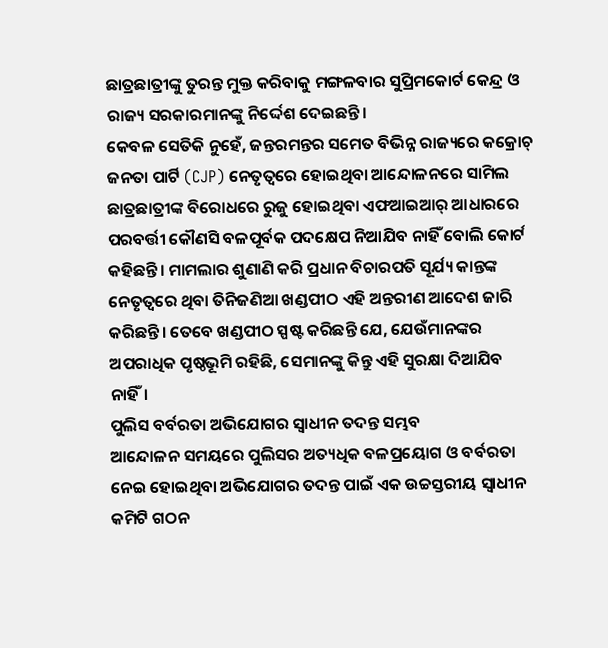ଛାତ୍ରଛାତ୍ରୀଙ୍କୁ ତୁରନ୍ତ ମୁକ୍ତ କରିବାକୁ ମଙ୍ଗଳବାର ସୁପ୍ରିମକୋର୍ଟ କେନ୍ଦ୍ର ଓ ରାଜ୍ୟ ସରକାରମାନଙ୍କୁ ନିର୍ଦ୍ଦେଶ ଦେଇଛନ୍ତି।
କେବଳ ସେତିକି ନୁହେଁ, ଜନ୍ତରମନ୍ତର ସମେତ ବିଭିନ୍ନ ରାଜ୍ୟରେ କକ୍ରୋଚ୍ ଜନତା ପାର୍ଟି (CJP) ନେତୃତ୍ୱରେ ହୋଇଥିବା ଆନ୍ଦୋଳନରେ ସାମିଲ ଛାତ୍ରଛାତ୍ରୀଙ୍କ ବିରୋଧରେ ରୁଜୁ ହୋଇଥିବା ଏଫଆଇଆର୍ ଆଧାରରେ ପରବର୍ତ୍ତୀ କୌଣସି ବଳପୂର୍ବକ ପଦକ୍ଷେପ ନିଆଯିବ ନାହିଁ ବୋଲି କୋର୍ଟ କହିଛନ୍ତି। ମାମଲାର ଶୁଣାଣି କରି ପ୍ରଧାନ ବିଚାରପତି ସୂର୍ଯ୍ୟ କାନ୍ତଙ୍କ ନେତୃତ୍ୱରେ ଥିବା ତିନିଜଣିଆ ଖଣ୍ଡପୀଠ ଏହି ଅନ୍ତରୀଣ ଆଦେଶ ଜାରି କରିଛନ୍ତି। ତେବେ ଖଣ୍ଡପୀଠ ସ୍ପଷ୍ଟ କରିଛନ୍ତି ଯେ, ଯେଉଁମାନଙ୍କର ଅପରାଧିକ ପୃଷ୍ଠଭୂମି ରହିଛି, ସେମାନଙ୍କୁ କିନ୍ତୁ ଏହି ସୁରକ୍ଷା ଦିଆଯିବ ନାହିଁ।
ପୁଲିସ ବର୍ବରତା ଅଭିଯୋଗର ସ୍ୱାଧୀନ ତଦନ୍ତ ସମ୍ଭବ
ଆନ୍ଦୋଳନ ସମୟରେ ପୁଲିସର ଅତ୍ୟଧିକ ବଳପ୍ରୟୋଗ ଓ ବର୍ବରତା ନେଇ ହୋଇଥିବା ଅଭିଯୋଗର ତଦନ୍ତ ପାଇଁ ଏକ ଉଚ୍ଚସ୍ତରୀୟ ସ୍ୱାଧୀନ କମିଟି ଗଠନ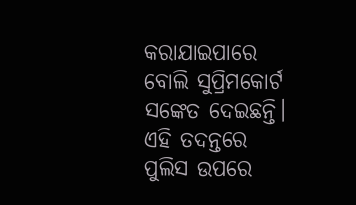କରାଯାଇପାରେ ବୋଲି ସୁପ୍ରିମକୋର୍ଟ ସଙ୍କେତ ଦେଇଛନ୍ତି। ଏହି ତଦନ୍ତରେ ପୁଲିସ ଉପରେ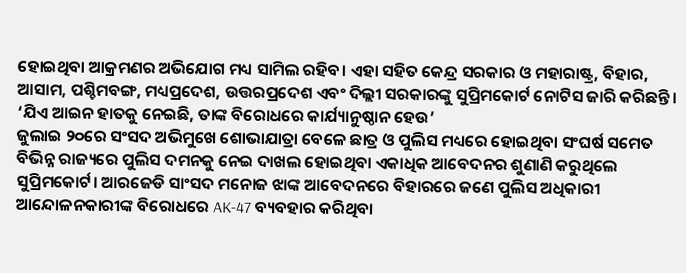ହୋଇଥିବା ଆକ୍ରମଣର ଅଭିଯୋଗ ମଧ୍ୟ ସାମିଲ ରହିବ। ଏହା ସହିତ କେନ୍ଦ୍ର ସରକାର ଓ ମହାରାଷ୍ଟ୍ର, ବିହାର, ଆସାମ, ପଶ୍ଚିମବଙ୍ଗ, ମଧ୍ୟପ୍ରଦେଶ, ଉତ୍ତରପ୍ରଦେଶ ଏବଂ ଦିଲ୍ଲୀ ସରକାରଙ୍କୁ ସୁପ୍ରିମକୋର୍ଟ ନୋଟିସ ଜାରି କରିଛନ୍ତି।
‘ଯିଏ ଆଇନ ହାତକୁ ନେଇଛି, ତାଙ୍କ ବିରୋଧରେ କାର୍ଯ୍ୟାନୁଷ୍ଠାନ ହେଉ’
ଜୁଲାଇ ୨୦ରେ ସଂସଦ ଅଭିମୁଖେ ଶୋଭାଯାତ୍ରା ବେଳେ ଛାତ୍ର ଓ ପୁଲିସ ମଧ୍ୟରେ ହୋଇଥିବା ସଂଘର୍ଷ ସମେତ ବିଭିନ୍ନ ରାଜ୍ୟରେ ପୁଲିସ ଦମନକୁ ନେଇ ଦାଖଲ ହୋଇଥିବା ଏକାଧିକ ଆବେଦନର ଶୁଣାଣି କରୁଥିଲେ ସୁପ୍ରିମକୋର୍ଟ। ଆରଜେଡି ସାଂସଦ ମନୋଜ ଝାଙ୍କ ଆବେଦନରେ ବିହାରରେ ଜଣେ ପୁଲିସ ଅଧିକାରୀ ଆନ୍ଦୋଳନକାରୀଙ୍କ ବିରୋଧରେ AK-47 ବ୍ୟବହାର କରିଥିବା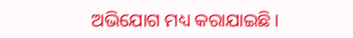ଅଭିଯୋଗ ମଧ୍ୟ କରାଯାଇଛି।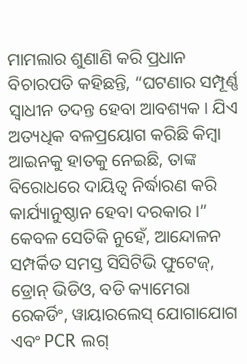ମାମଲାର ଶୁଣାଣି କରି ପ୍ରଧାନ ବିଚାରପତି କହିଛନ୍ତି, “ଘଟଣାର ସମ୍ପୂର୍ଣ୍ଣ ସ୍ୱାଧୀନ ତଦନ୍ତ ହେବା ଆବଶ୍ୟକ। ଯିଏ ଅତ୍ୟଧିକ ବଳପ୍ରୟୋଗ କରିଛି କିମ୍ବା ଆଇନକୁ ହାତକୁ ନେଇଛି, ତାଙ୍କ ବିରୋଧରେ ଦାୟିତ୍ୱ ନିର୍ଦ୍ଧାରଣ କରି କାର୍ଯ୍ୟାନୁଷ୍ଠାନ ହେବା ଦରକାର।” କେବଳ ସେତିକି ନୁହେଁ, ଆନ୍ଦୋଳନ ସମ୍ପର୍କିତ ସମସ୍ତ ସିସିଟିଭି ଫୁଟେଜ୍, ଡ୍ରୋନ୍ ଭିଡିଓ, ବଡି କ୍ୟାମେରା ରେକର୍ଡିଂ, ୱାୟାରଲେସ୍ ଯୋଗାଯୋଗ ଏବଂ PCR ଲଗ୍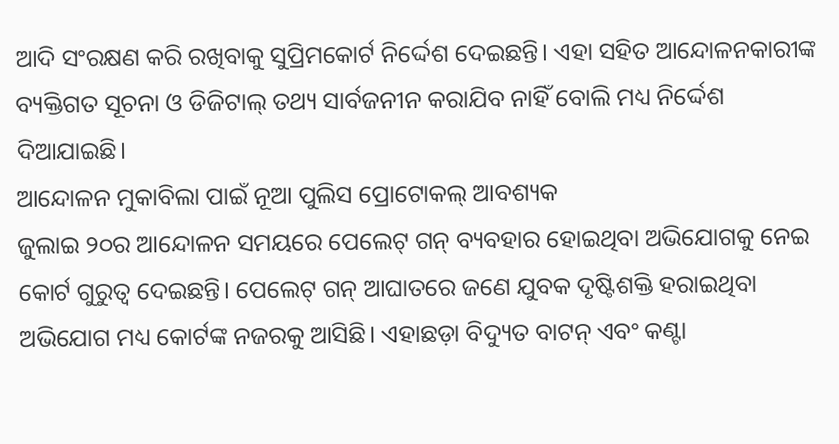ଆଦି ସଂରକ୍ଷଣ କରି ରଖିବାକୁ ସୁପ୍ରିମକୋର୍ଟ ନିର୍ଦ୍ଦେଶ ଦେଇଛନ୍ତି। ଏହା ସହିତ ଆନ୍ଦୋଳନକାରୀଙ୍କ ବ୍ୟକ୍ତିଗତ ସୂଚନା ଓ ଡିଜିଟାଲ୍ ତଥ୍ୟ ସାର୍ବଜନୀନ କରାଯିବ ନାହିଁ ବୋଲି ମଧ୍ୟ ନିର୍ଦ୍ଦେଶ ଦିଆଯାଇଛି।
ଆନ୍ଦୋଳନ ମୁକାବିଲା ପାଇଁ ନୂଆ ପୁଲିସ ପ୍ରୋଟୋକଲ୍ ଆବଶ୍ୟକ
ଜୁଲାଇ ୨୦ର ଆନ୍ଦୋଳନ ସମୟରେ ପେଲେଟ୍ ଗନ୍ ବ୍ୟବହାର ହୋଇଥିବା ଅଭିଯୋଗକୁ ନେଇ କୋର୍ଟ ଗୁରୁତ୍ୱ ଦେଇଛନ୍ତି। ପେଲେଟ୍ ଗନ୍ ଆଘାତରେ ଜଣେ ଯୁବକ ଦୃଷ୍ଟିଶକ୍ତି ହରାଇଥିବା ଅଭିଯୋଗ ମଧ୍ୟ କୋର୍ଟଙ୍କ ନଜରକୁ ଆସିଛି। ଏହାଛଡ଼ା ବିଦ୍ୟୁତ ବାଟନ୍ ଏବଂ କଣ୍ଟା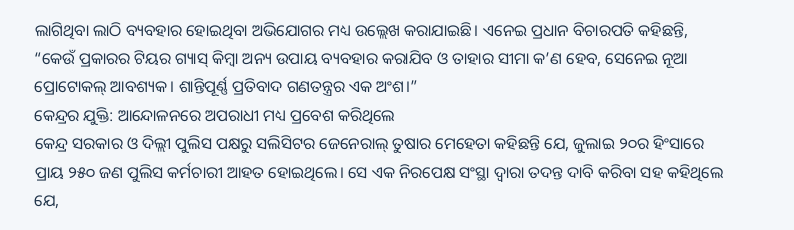ଲାଗିଥିବା ଲାଠି ବ୍ୟବହାର ହୋଇଥିବା ଅଭିଯୋଗର ମଧ୍ୟ ଉଲ୍ଲେଖ କରାଯାଇଛି। ଏନେଇ ପ୍ରଧାନ ବିଚାରପତି କହିଛନ୍ତି, “କେଉଁ ପ୍ରକାରର ଟିୟର ଗ୍ୟାସ୍ କିମ୍ବା ଅନ୍ୟ ଉପାୟ ବ୍ୟବହାର କରାଯିବ ଓ ତାହାର ସୀମା କ’ଣ ହେବ, ସେନେଇ ନୂଆ ପ୍ରୋଟୋକଲ୍ ଆବଶ୍ୟକ। ଶାନ୍ତିପୂର୍ଣ୍ଣ ପ୍ରତିବାଦ ଗଣତନ୍ତ୍ରର ଏକ ଅଂଶ।”
କେନ୍ଦ୍ରର ଯୁକ୍ତି: ଆନ୍ଦୋଳନରେ ଅପରାଧୀ ମଧ୍ୟ ପ୍ରବେଶ କରିଥିଲେ
କେନ୍ଦ୍ର ସରକାର ଓ ଦିଲ୍ଲୀ ପୁଲିସ ପକ୍ଷରୁ ସଲିସିଟର ଜେନେରାଲ୍ ତୁଷାର ମେହେତା କହିଛନ୍ତି ଯେ, ଜୁଲାଇ ୨୦ର ହିଂସାରେ ପ୍ରାୟ ୨୫୦ ଜଣ ପୁଲିସ କର୍ମଚାରୀ ଆହତ ହୋଇଥିଲେ। ସେ ଏକ ନିରପେକ୍ଷ ସଂସ୍ଥା ଦ୍ୱାରା ତଦନ୍ତ ଦାବି କରିବା ସହ କହିଥିଲେ ଯେ,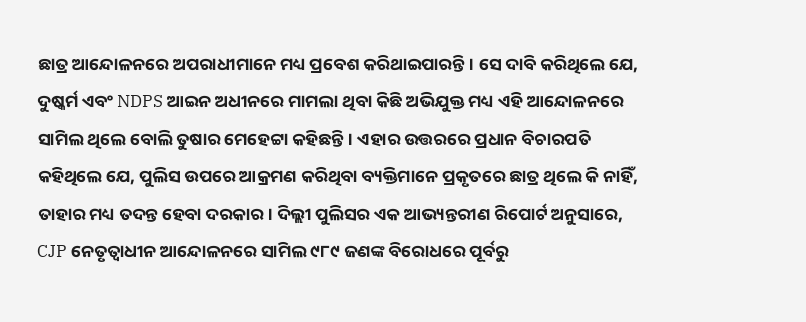ଛାତ୍ର ଆନ୍ଦୋଳନରେ ଅପରାଧୀମାନେ ମଧ୍ୟ ପ୍ରବେଶ କରିଥାଇପାରନ୍ତି। ସେ ଦାବି କରିଥିଲେ ଯେ, ଦୁଷ୍କର୍ମ ଏବଂ NDPS ଆଇନ ଅଧୀନରେ ମାମଲା ଥିବା କିଛି ଅଭିଯୁକ୍ତ ମଧ୍ୟ ଏହି ଆନ୍ଦୋଳନରେ ସାମିଲ ଥିଲେ ବୋଲି ତୁଷାର ମେହେଟ୍ଟା କହିଛନ୍ତି। ଏହାର ଉତ୍ତରରେ ପ୍ରଧାନ ବିଚାରପତି କହିଥିଲେ ଯେ, ପୁଲିସ ଉପରେ ଆକ୍ରମଣ କରିଥିବା ବ୍ୟକ୍ତିମାନେ ପ୍ରକୃତରେ ଛାତ୍ର ଥିଲେ କି ନାହିଁ, ତାହାର ମଧ୍ୟ ତଦନ୍ତ ହେବା ଦରକାର। ଦିଲ୍ଲୀ ପୁଲିସର ଏକ ଆଭ୍ୟନ୍ତରୀଣ ରିପୋର୍ଟ ଅନୁସାରେ, CJP ନେତୃତ୍ୱାଧୀନ ଆନ୍ଦୋଳନରେ ସାମିଲ ୯୮୯ ଜଣଙ୍କ ବିରୋଧରେ ପୂର୍ବରୁ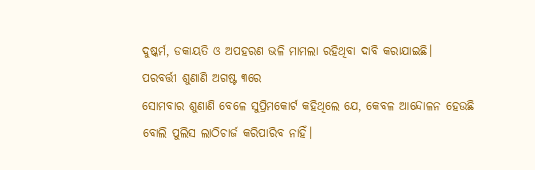ଦୁଷ୍କର୍ମ, ଡକାୟତି ଓ ଅପହରଣ ଭଳି ମାମଲା ରହିଥିବା ଦାବି କରାଯାଇଛି।
ପରବର୍ତ୍ତୀ ଶୁଣାଣି ଅଗଷ୍ଟ ୩ରେ
ସୋମବାର ଶୁଣାଣି ବେଳେ ସୁପ୍ରିମକୋର୍ଟ କହିଥିଲେ ଯେ, କେବଳ ଆନ୍ଦୋଳନ ହେଉଛି ବୋଲି ପୁଲିସ ଲାଠିଚାର୍ଜ କରିପାରିବ ନାହିଁ।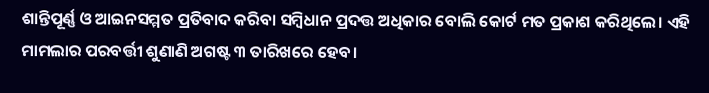ଶାନ୍ତିପୂର୍ଣ୍ଣ ଓ ଆଇନସମ୍ମତ ପ୍ରତିବାଦ କରିବା ସମ୍ବିଧାନ ପ୍ରଦତ୍ତ ଅଧିକାର ବୋଲି କୋର୍ଟ ମତ ପ୍ରକାଶ କରିଥିଲେ। ଏହି ମାମଲାର ପରବର୍ତ୍ତୀ ଶୁଣାଣି ଅଗଷ୍ଟ ୩ ତାରିଖରେ ହେବ।